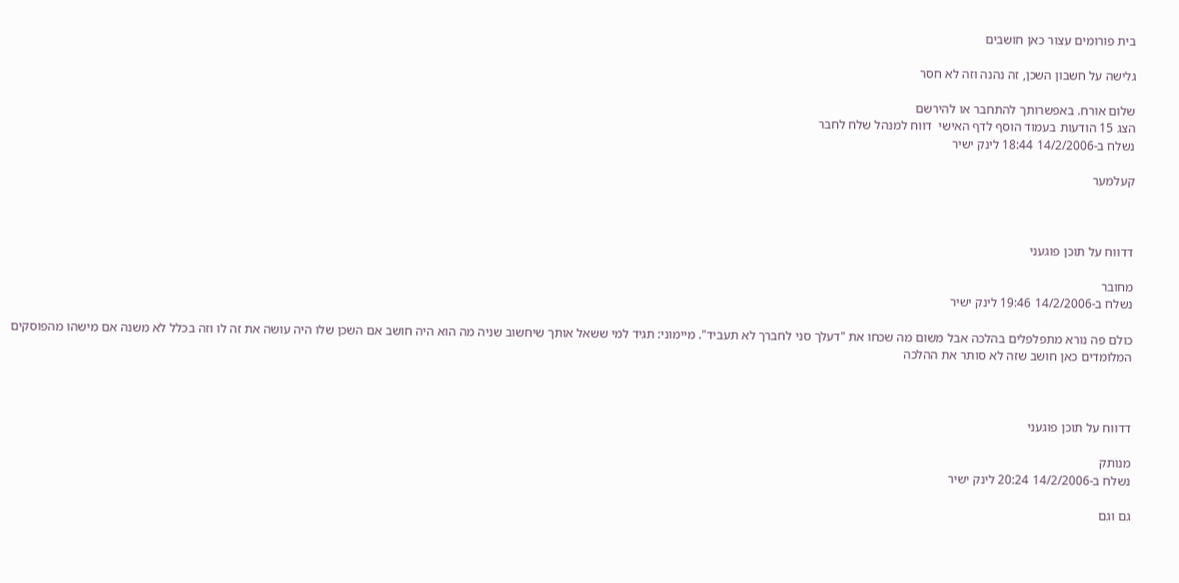בית פורומים עצור כאן חושבים

גלישה על חשבון השכן, זה נהנה וזה לא חסר

שלום אורח. באפשרותך להתחבר או להירשם
הצג 15 הודעות בעמוד הוסף לדף האישי  דווח למנהל שלח לחבר
נשלח ב-14/2/2006 18:44 לינק ישיר

קעלמער



דדווח על תוכן פוגעני

מחובר
נשלח ב-14/2/2006 19:46 לינק ישיר

כולם פה נורא מתפלפלים בהלכה אבל משום מה שכחו את "דעלך סני לחברך לא תעביד". מיימוני: תגיד למי ששאל אותך שיחשוב שניה מה הוא היה חושב אם השכן שלו היה עושה את זה לו וזה בכלל לא משנה אם מישהו מהפוסקים המלומדים כאן חושב שזה לא סותר את ההלכה



דדווח על תוכן פוגעני

מנותק
נשלח ב-14/2/2006 20:24 לינק ישיר

גם וגם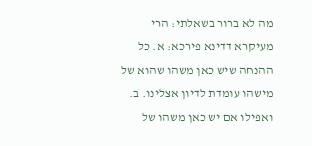מה לא ברור בשאלתי: הרי מעיקרא דדינא פירכא: א. כל ההנחה שיש כאן משהו שהוא של מישהו עומדת לדיון אצלינו. ב. ואפילו אם יש כאן משהו של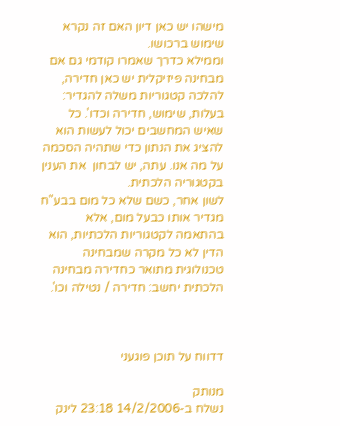מישהו יש כאן דיון האם זה נקרא שימוש ברכושו.
וממילא כדרך שאמרו קודמי גם אם מבחינה פיזיקלית יש כאן חדירה, להלכה קטגוריות משלה להגדיר: בעלות, שימוש, חדירה וכדו'. כל שאיש המחשבים יכול לעשות הוא להציג את הנתון כדי שתהיה הסכמה על מה אנו. עתה, יש לבחון  את הענין בקטגוריה הלכתית.
לשון אחר, כשם שלא כל מום בבע"ח מגדיר אותו כבעל מום, אלא בהתאמה לקטגוריות הלכתיות, הוא הדין לא כל מקרה שמבחינה טכנולוגית מתואר כחדירה מבחינה הלכתית יחשב: חדירה / נטילה וכו'.



דדווח על תוכן פוגעני

מנותק
נשלח ב-14/2/2006 23:18 לינק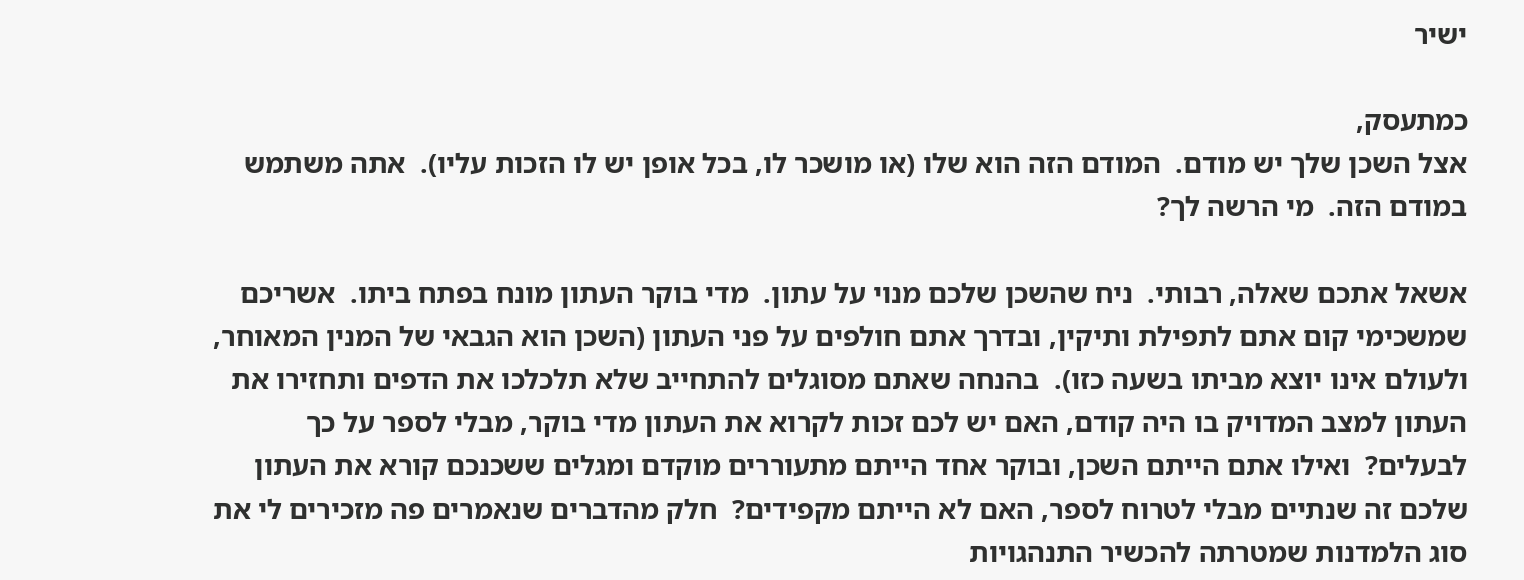ישיר

כמתעסק,
אצל השכן שלך יש מודם.  המודם הזה הוא שלו (או מושכר לו, בכל אופן יש לו הזכות עליו).  אתה משתמש במודם הזה.  מי הרשה לך?

אשאל אתכם שאלה, רבותי.  ניח שהשכן שלכם מנוי על עתון.  מדי בוקר העתון מונח בפתח ביתו.  אשריכם שמשכימי קום אתם לתפילת ותיקין, ובדרך אתם חולפים על פני העתון (השכן הוא הגבאי של המנין המאוחר, ולעולם אינו יוצא מביתו בשעה כזו).  בהנחה שאתם מסוגלים להתחייב שלא תלכלכו את הדפים ותחזירו את העתון למצב המדויק בו היה קודם, האם יש לכם זכות לקרוא את העתון מדי בוקר, מבלי לספר על כך לבעלים?  ואילו אתם הייתם השכן, ובוקר אחד הייתם מתעוררים מוקדם ומגלים ששכנכם קורא את העתון שלכם זה שנתיים מבלי לטרוח לספר, האם לא הייתם מקפידים?  חלק מהדברים שנאמרים פה מזכירים לי את סוג הלמדנות שמטרתה להכשיר התנהגויות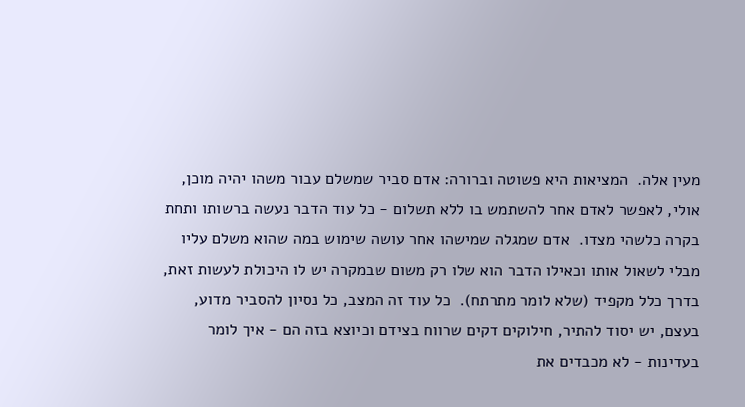מעין אלה.  המציאות היא פשוטה וברורה: אדם סביר שמשלם עבור משהו יהיה מוכן, אולי, לאפשר לאדם אחר להשתמש בו ללא תשלום - כל עוד הדבר נעשה ברשותו ותחת בקרה כלשהי מצדו.  אדם שמגלה שמישהו אחר עושה שימוש במה שהוא משלם עליו מבלי לשאול אותו וכאילו הדבר הוא שלו רק משום שבמקרה יש לו היכולת לעשות זאת, בדרך כלל מקפיד (שלא לומר מתרתח).  כל עוד זה המצב, כל נסיון להסביר מדוע, בעצם, יש יסוד להתיר, חילוקים דקים שרווח בצידם וכיוצא בזה הם - איך לומר בעדינות - לא מכבדים את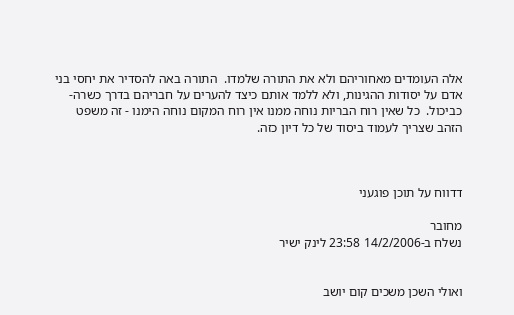אלה העומדים מאחוריהם ולא את התורה שלמדו.  התורה באה להסדיר את יחסי בני אדם על יסודות ההגינות, ולא ללמד אותם כיצד להערים על חבריהם בדרך כשרה-כביכול.  כל שאין רוח הבריות נוחה ממנו אין רוח המקום נוחה הימנו - זה משפט הזהב שצריך לעמוד ביסוד של כל דיון כזה.



דדווח על תוכן פוגעני

מחובר
נשלח ב-14/2/2006 23:58 לינק ישיר


ואולי השכן משכים קום יושב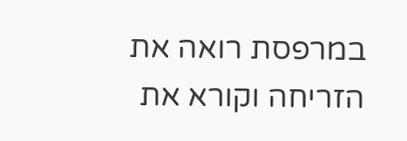במרפסת רואה את הזריחה וקורא את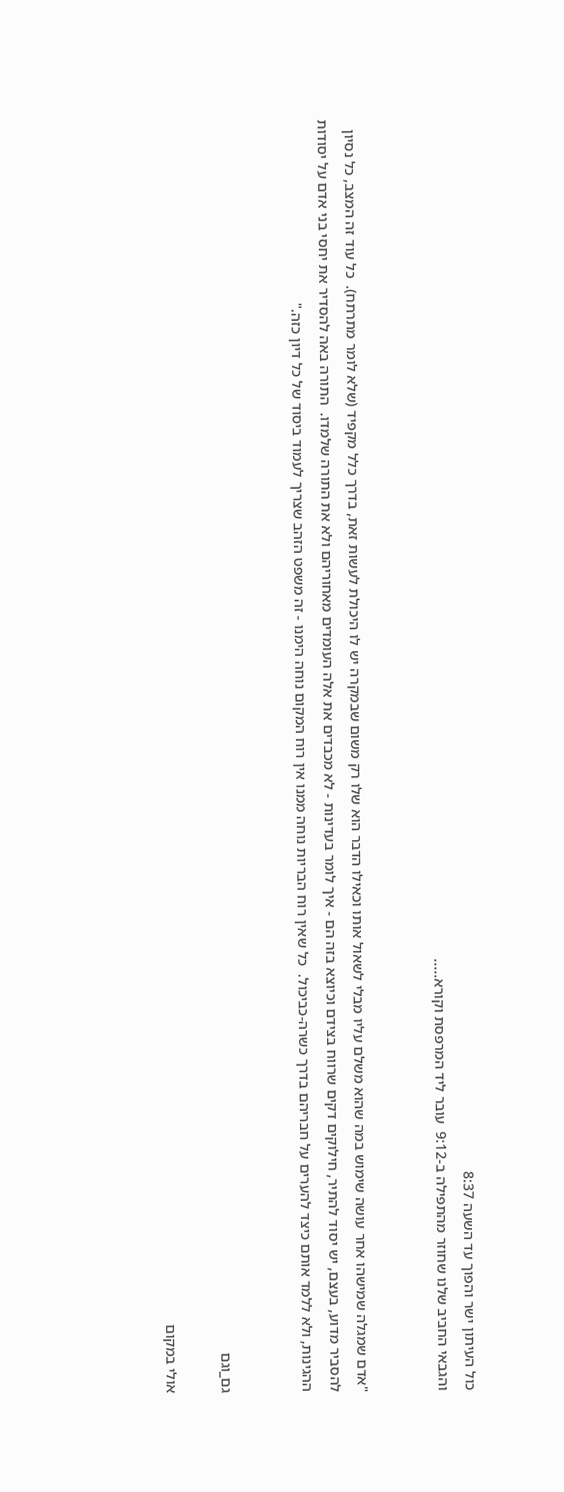כול העיתון ישר והפוך עד השעה 8:37
והגבאי החביב שלנו שחוזר מהתפילה ב-9:12  עובר ליד המרפסת וקורא.....


"אדם שמגלה שמישהו אחר עושה שימוש במה שהוא משלם עליו מבלי לשאול אותו וכאילו הדבר הוא שלו רק משום שבמקרה יש לו היכולת לעשות זאת, בדרך כלל מקפיד (שלא לומר מתרתח).  כל עוד זה המצב, כל נסיון להסביר מדוע, בעצם, יש יסוד להתיר, חילוקים דקים שרווח בצידם וכיוצא בזה הם - איך לומר בעדינות - לא מכבדים את אלה העומדים מאחוריהם ולא את התורה שלמדו.  התורה באה להסדיר את יחסי בני אדם על יסודות ההגינות, ולא ללמד אותם כיצד להערים על חבריהם בדרך כשרה-כביכול.  כל שאין רוח הבריות נוחה ממנו אין רוח המקום נוחה הימנו - זה משפט הזהב שצריך לעמוד ביסוד של כל דיון כזה."


גם_וגם

אולי במקום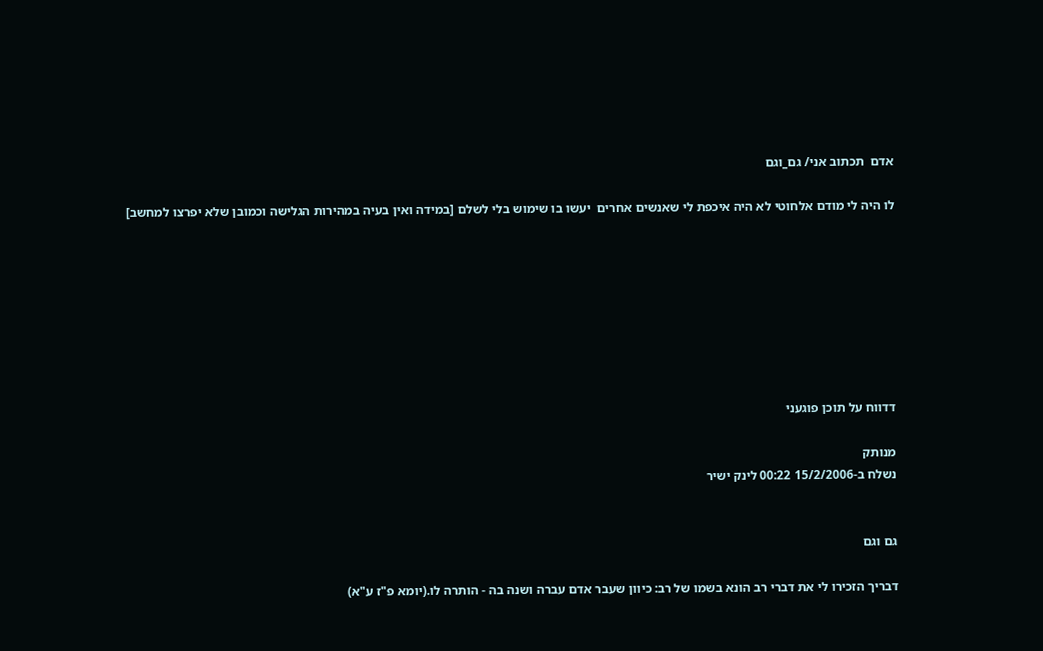אדם  תכתוב אני/ גם_וגם

לו היה לי מודם אלחוטי לא היה איכפת לי שאנשים אחרים  יעשו בו שימוש בלי לשלם [במידה ואין בעיה במהירות הגלישה וכמובן שלא יפרצו למחשב]








דדווח על תוכן פוגעני

מנותק
נשלח ב-15/2/2006 00:22 לינק ישיר


גם וגם

דבריך הזכירו לי את דברי רב הונא בשמו של רב: כיוון שעבר אדם עברה ושנה בה - הותרה לו.(יומא פ"ז ע"א)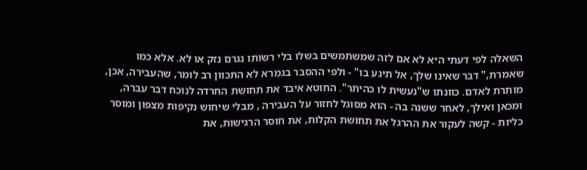השאלה לפי דעתי היא לא אם לזה שמשתמשים בשלו בלי רשותו נגרם נזק או לא. אלא כמו שאמרת," דבר שאינו שלך, אל תיגע בו" - ולפי ההסבר בגמרא לא התכוון רב לומר, שהעבירה, אכן, מותרת לאדם. כוונתו ש"נעשית לו כהיתר". החוטא איבד את תחושת החרדה לנוכח דבר עברה, ומכאן ואילך, לאחר ששנה בה - הוא מסוגל לחזור על העבירה , מבלי שיחוש נקיפות מצפון ומוסר כליות - קשה לעקור את ההרגל את תחושת הקלות, את חוסר הרגישות, את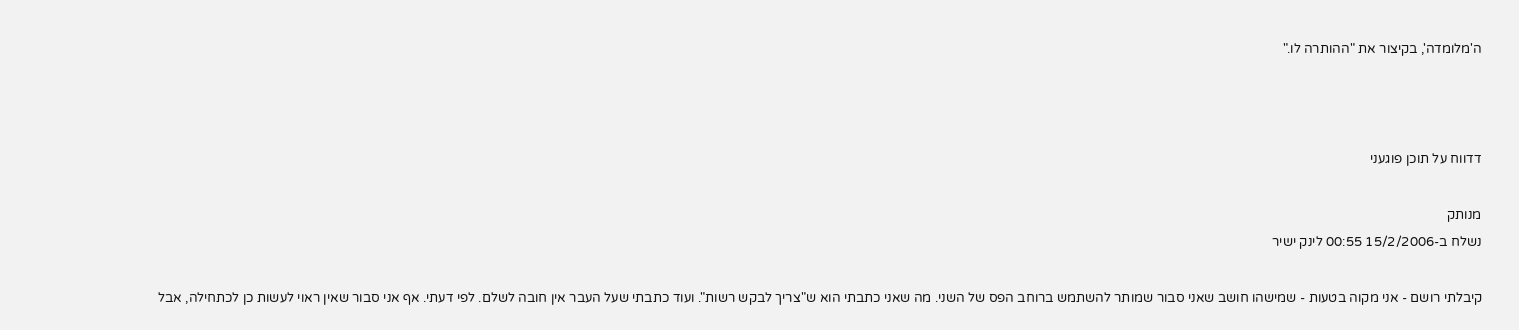ה'מלומדה', בקיצור את "ההותרה לו."



דדווח על תוכן פוגעני

מנותק
נשלח ב-15/2/2006 00:55 לינק ישיר

קיבלתי רושם - אני מקוה בטעות - שמישהו חושב שאני סבור שמותר להשתמש ברוחב הפס של השני. מה שאני כתבתי הוא ש"צריך לבקש רשות". ועוד כתבתי שעל העבר אין חובה לשלם. לפי דעתי. אף אני סבור שאין ראוי לעשות כן לכתחילה, אבל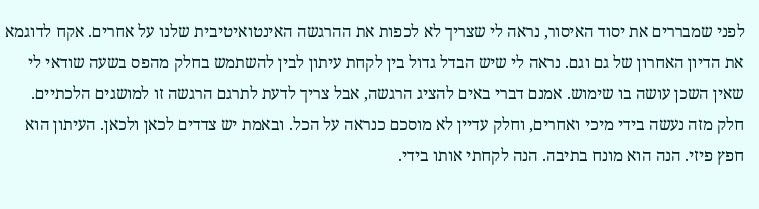לפני שמבררים את יסוד האיסור, נראה לי שצריך לא לכפות את ההרגשה האינטואיטיבית שלנו על אחרים. אקח לדוגמא את הדיון האחרון של גם וגם. נראה לי שיש הבדל גדול בין לקחת עיתון לבין להשתמש בחלק מהפס בשעה שודאי לי שאין השכן עושה בו שימוש. אמנם דברי באים להציג הרגשה, אבל צריך לדעת לתרגם הרגשה זו למושגים הלכתיים. חלק מזה נעשה בידי מיכי ואחרים, וחלק עדיין לא מוסכם כנראה על הכל. ובאמת יש צדדים לכאן ולכאן. העיתון הוא חפץ פיזי. הנה הוא מונח בתיבה. הנה לקחתי אותו בידי.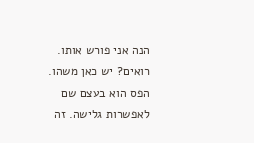הנה אני פורש אותו. רואים? יש כאן משהו. הפס הוא בעצם שם לאפשרות גלישה. זה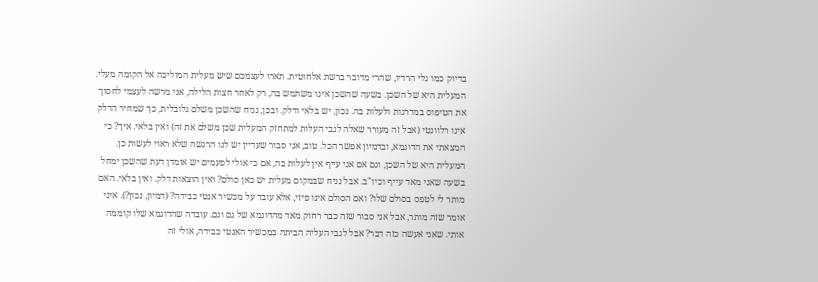בדיוק כמו גלי הרדיו, שהרי מדובר ברשת אלחוטית. תארו לעצמכם שיש מעלית המוליכה אל הקומה מעלי. המעלית היא של השכן. בשעה שהשכן אינו משתמש בה, רק לאחר חצות הלילה, אני מרשה לעצמי לחסוך את הטיפוס במדרגות ולעלות בה. נכון, יש בלאי ודלק. ובכן, נניח שהשכן משלם גלובלית, כך שמחיר הדלק אינו רלוונטי (אבל זה מעורר שאלה לגבי העלות למתחזק המעלית שכן משלם את זה) ואין בלאי. איך? כי המצאתי את הדוגמא, ובדמיון אפשר הכל. טוב, אני סבור שעדיין יש לנו הרגשה שלא ראוי לעשות כן. המעלית היא של השכן, וגם אם אני עייף אין לעלות בה, אם כי אולי לפעמים יש אומדן דעת שהשכן ימחל בשעה שאני מאד עייף וכיו"ב. אבל נניח שבמקום מעלית יש כאן סולם? ואין הוצאות דלק. ואין בלאי. האם מותר לי לטפס בסולם שלו? ואם הסולם אינו פיזי, אלא עובד על מכשיר אנטי כבידה? (דמיון, נכון?). איני אומר שזה מותר, אבל אני סבור שזה כבר רחוק מאד מהדוגמא של גם וגם. עובדה שהדוגמא שלו קוממה אותי. שאני אעשה כזה דבר? אבל לגבי העליה הביתה במכשיר האנטי כבידה, אולי זה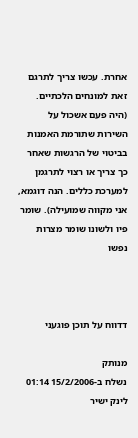אחרת. עכשו צריך לתרגם זאת למונחים הלכתיים. (היה פעם אשכול על השירות שתורמת האמנות בביטוי של הרגשות שאחר כך צריך או רצוי לתרגמן למערכת כללים. הנה דוגמא, אני מקווה שמועילה). שומר פיו ולשונו שומר מצרות נפשו



דדווח על תוכן פוגעני

מנותק
נשלח ב-15/2/2006 01:14 לינק ישיר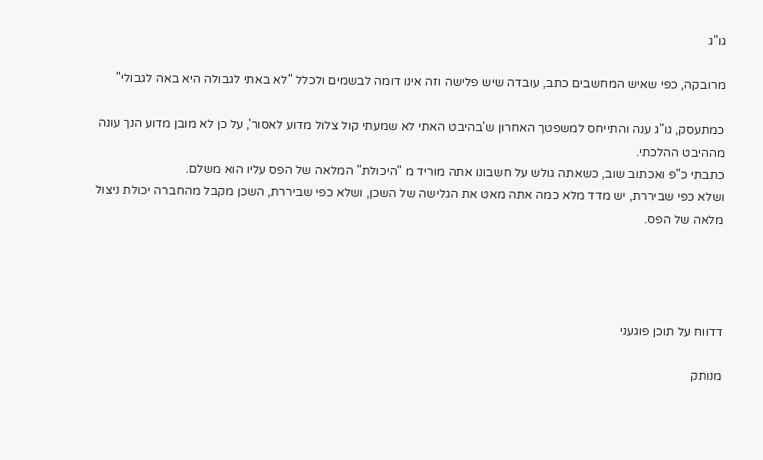גו"ג

מרובקה, כפי שאיש המחשבים כתב, עובדה שיש פלישה וזה אינו דומה לבשמים ולכלל "לא באתי לגבולה היא באה לגבולי"

כמתעסק, גו"ג ענה והתייחס למשפטך האחרון ש'בהיבט האתי לא שמעתי קול צלול מדוע לאסור', על כן לא מובן מדוע הנך עונה מההיבט ההלכתי.
כתבתי כ"פ ואכתוב שוב, כשאתה גולש על חשבונו אתה מוריד מ "היכולת" המלאה של הפס עליו הוא משלם.
ושלא כפי שביררת, יש מדד מלא כמה אתה מאט את הגלישה של השכן, ושלא כפי שביררת, השכן מקבל מהחברה יכולת ניצול מלאה של הפס.




דדווח על תוכן פוגעני

מנותק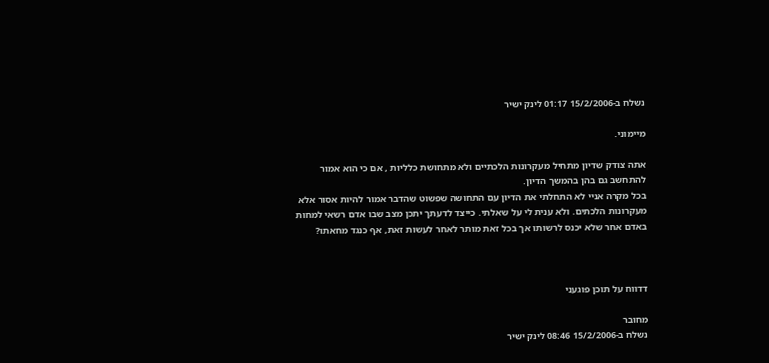נשלח ב-15/2/2006 01:17 לינק ישיר

מיימוני.

אתה צודק שדיון מתחיל מעקרונות הלכתיים ולא מתחושת כלליות , אם כי הוא אמור להתחשב גם בהן בהמשך הדיון.
בכל מקרה אניי לא התחלתי את הדיון עם התחושה שפשוט שהדבר אמור להיות אסור אלא מעקרונות הלכתים. ולא ענית לי על שאלתי. כייצד לדעתך יתכן מצב שבו אדם רשאי למחות באדם אחר שלא יכנס לרשותו אך בכל זאת מותר לאחר לעשות זאת, אף כנגד מחאתו?



דדווח על תוכן פוגעני

מחובר
נשלח ב-15/2/2006 08:46 לינק ישיר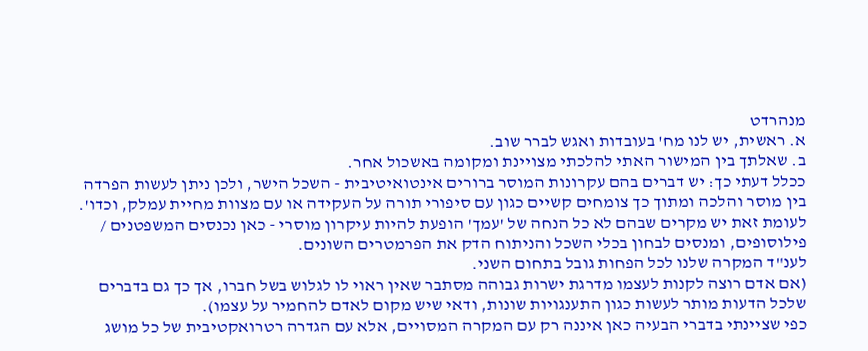מנהרדט
א. ראשית, יש לנו מח' בעובדות ואגש לברר שוב.
ב. שאלתך בין המישור האתי להלכתי מצויינת ומקומה באשכול אחר.
ככלל דעתי כך: יש דברים בהם עקרונות המוסר ברורים אינטואיטיבית - השכל הישר, ולכן ניתן לעשות הפרדה בין מוסר והלכה ומתוך כך צומחים קשיים כגון עם סיפורי תורה על העקידה או עם מצוות מחיית עמלק, וכדו'.
לעומת זאת יש מקרים שבהם לא כל הנחה של 'עמך' הופעת להיות עיקרון מוסרי - כאן נכנסים המשפטנים / פילוסופים, ומנסים לבחון בכלי השכל והניתוח הדק את הפרמטרים השונים.
לענ"ד המקרה שלנו לכל הפחות גובל בתחום השני.
(אם אדם רוצה לקנות לעצמו מדרגת ישרות גבוהה מסתבר שאין ראוי לו לגלוש בשל חברו, אך כך גם בדברים שלכל הדעות מותר לעשות כגון התענגויות שונות, ודאי שיש מקום לאדם להחמיר על עצמו).
כפי שציינתי בדברי הבעיה כאן איננה רק עם המקרה המסויים, אלא עם הגדרה רטרואקטיבית של כל מושג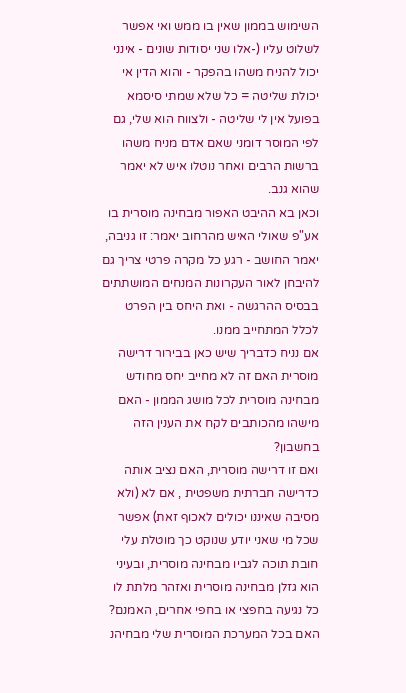השימוש בממון שאין בו ממש ואי אפשר לשלוט עליו (-אלו שני יסודות שונים - אינני יכול להניח משהו בהפקר - והוא הדין אי יכולת שליטה = כל שלא שמתי סיסמא בפועל אין לי שליטה - ולצווח הוא שלי, גם לפי המוסר דומני שאם אדם מניח משהו ברשות הרבים ואחר נוטלו איש לא יאמר שהוא גנב.
וכאן בא ההיבט האפור מבחינה מוסרית בו אע"פ שאולי האיש מהרחוב יאמר: זו גניבה, יאמר החושב - רגע כל מקרה פרטי צריך גם להיבחן לאור העקרונות המנחים המושתתים בבסיס ההרגשה - ואת היחס בין הפרט לכלל המתחייב ממנו.
אם נניח כדבריך שיש כאן בבירור דרישה מוסרית האם זה לא מחייב יחס מחודש מבחינה מוסרית לכל מושג הממון - האם מישהו מהכותבים לקח את הענין הזה בחשבון?
ואם זו דרישה מוסרית, האם נציב אותה כדרישה חברתית משפטית , אם לא (ולא מסיבה שאיננו יכולים לאכוף זאת) אפשר שכל מי שאני יודע שנוקט כך מוטלת עלי חובת תוכה לגביו מבחינה מוסרית, ובעיני הוא גזלן מבחינה מוסרית ואזהר מלתת לו כל נגיעה בחפצי או בחפי אחרים, האמנם?
האם בכל המערכת המוסרית שלי מבחיהנ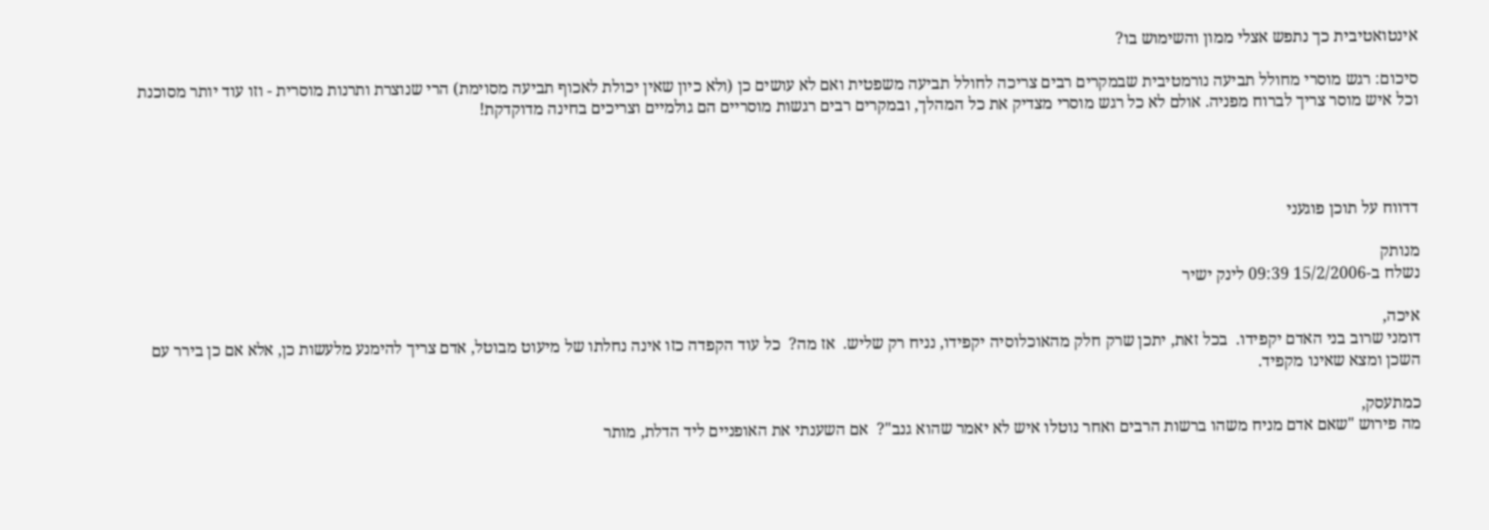אינטואטיבית כך נתפש אצלי ממון והשימוש בו?

סיכום: רגש מוסרי מחולל תביעה נורמטיבית שבמקרים רבים צריכה לחולל תביעה משפטית ואם לא עושים כן (ולא כיון שאין יכולת לאכוף תביעה מסוימת) הרי שנוצרת ותרנות מוסרית - וזו עוד יותר מסוכנת וכל איש מוסר צריך לברוח מפניה. אולם לא כל רגש מוסרי מצדיק את כל המהלך, ובמקרים רבים רגשות מוסריים הם גולמיים וצריכים בחינה מדוקדקת!




דדווח על תוכן פוגעני

מנותק
נשלח ב-15/2/2006 09:39 לינק ישיר

איכה,
דומני שרוב בני האדם יקפידו.  בכל זאת, יתכן שרק חלק מהאוכלוסיה יקפידו, נניח רק שליש.  אז מה?  כל עוד הקפדה כזו אינה נחלתו של מיעוט מבוטל, אדם צריך להימנע מלעשות כן, אלא אם כן בירר עם השכן ומצא שאינו מקפיד.

כמתעסק,
מה פירוש "שאם אדם מניח משהו ברשות הרבים ואחר נוטלו איש לא יאמר שהוא גנב"?  אם השענתי את האופניים ליד הדלת, מותר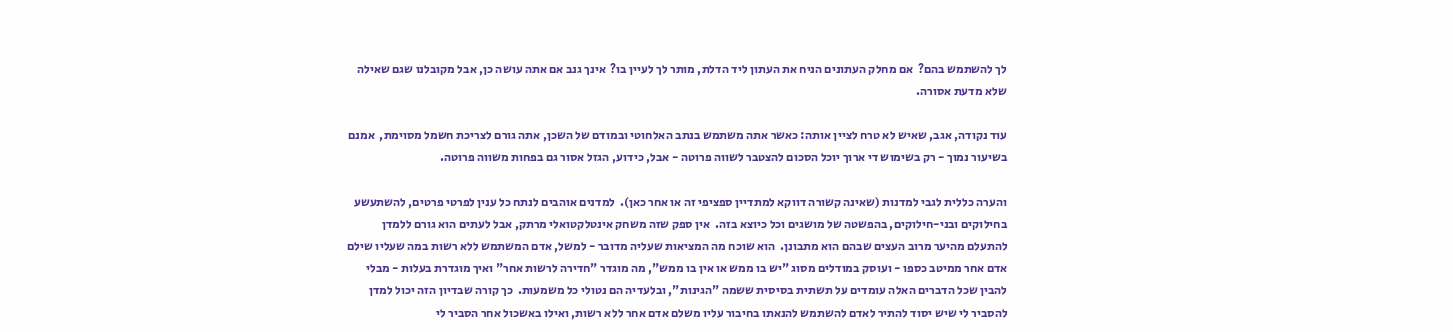לך להשתמש בהם?  אם מחלק העתונים הניח את העתון ליד הדלת, מותר לך לעיין בו?  אינך גנב אם אתה עושה כן, אבל מקובלנו שגם שאילה שלא מדעת אסורה.

עוד נקודה, אגב, שאיש לא טרח לציין אותה: כאשר אתה משתמש בנתב האלחוטי ובמודם של השכן, אתה גורם לצריכת חשמל מסוימת,  אמנם בשיעור נמוך - רק בשימוש די ארוך יוכל הסכום להצטבר לשווה פרוטה - אבל, כידוע, הגזל אסור גם בפחות משווה פרוטה.

והערה כללית לגבי למדנות (שאינה קשורה דווקא למתדיין ספציפי זה או אחר כאן).  למדנים אוהבים לנתח כל ענין לפרטי פרטים, להשתעשע בחילוקים ובני-חילוקים, בהפשטה של מושגים וכל כיוצא בזה.  אין ספק שזה משחק אינטלקטואלי מרתק, אבל לעתים הוא גורם ללמדן להתעלם מהיער מרוב העצים שבהם הוא מתבונן.  הוא שוכח מה המציאות שעליה מדובר - למשל, אדם המשתמש ללא רשות במה שעליו שילם אדם אחר ממיטב כספו - ועוסק במודלים מסוג "יש בו ממש או אין בו ממש", מה מוגדר "חדירה לרשות אחר" ואיך מוגדרת בעלות - מבלי להבין שכל הדברים האלה עומדים על תשתית בסיסית ששמה "הגינות", ובלעדיה הם נטולי כל משמעות.  כך קורה שבדיון הזה יכול למדן להסביר לי שיש יסוד להתיר לאדם להשתמש להנאתו בחיבור עליו משלם אדם אחר ללא רשות, ואילו באשכול אחר הסביר לי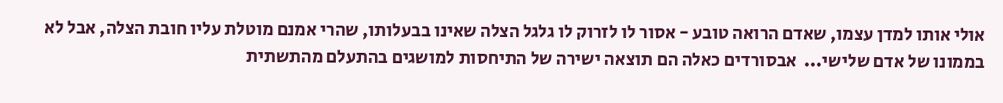אולי אותו למדן עצמו, שאדם הרואה טובע - אסור לו לזרוק לו גלגל הצלה שאינו בבעלותו, שהרי אמנם מוטלת עליו חובת הצלה, אבל לא בממונו של אדם שלישי...  אבסורדים כאלה הם תוצאה ישירה של התיחסות למושגים בהתעלם מהתשתית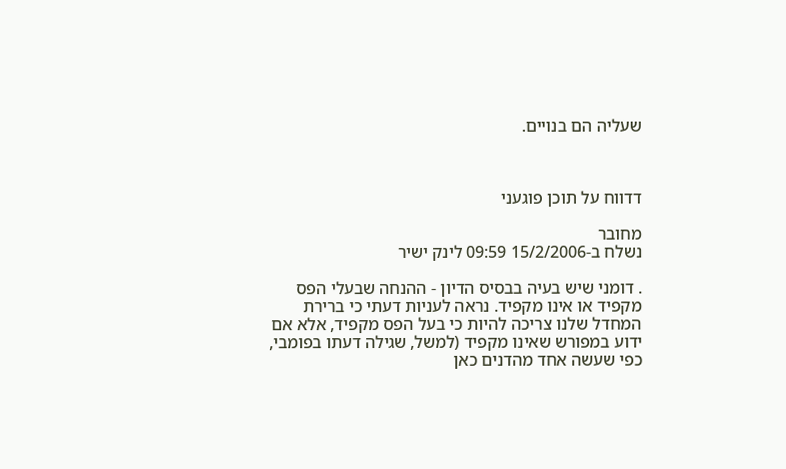שעליה הם בנויים.



דדווח על תוכן פוגעני

מחובר
נשלח ב-15/2/2006 09:59 לינק ישיר

. דומני שיש בעיה בבסיס הדיון - ההנחה שבעלי הפס מקפיד או אינו מקפיד. נראה לעניות דעתי כי ברירת המחדל שלנו צריכה להיות כי בעל הפס מקפיד, אלא אם ידוע במפורש שאינו מקפיד (למשל, שגילה דעתו בפומבי, כפי שעשה אחד מהדנים כאן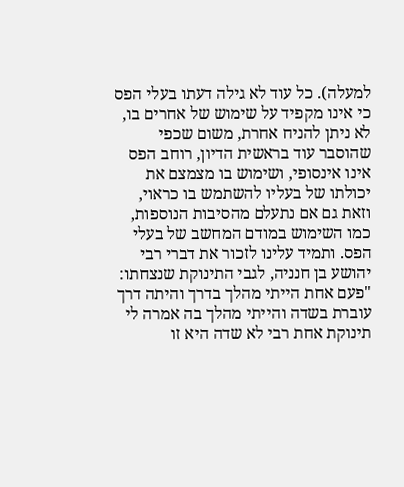למעלה). כל עוד לא גילה דעתו בעלי הפס כי אינו מקפיד על שימוש של אחרים בו, לא ניתן להניח אחרת, משום שכפי שהוסבר עוד בראשית הדיון, רוחב הפס אינו אינסופי, ושימוש בו מצמצם את יכולתו של בעליו להשתמש בו כראוי, וזאת גם אם נתעלם מהסיבות הנוספות, כמו השימוש במודם המחשב של בעלי הפס. ותמיד עלינו לזכור את דברי רבי יהושע בן חנניה, לגבי התינוקת שנצחתו: "פעם אחת הייתי מהלך בדרך והיתה דרך עוברת בשדה והייתי מהלך בה אמרה לי תינוקת אחת רבי לא שדה היא זו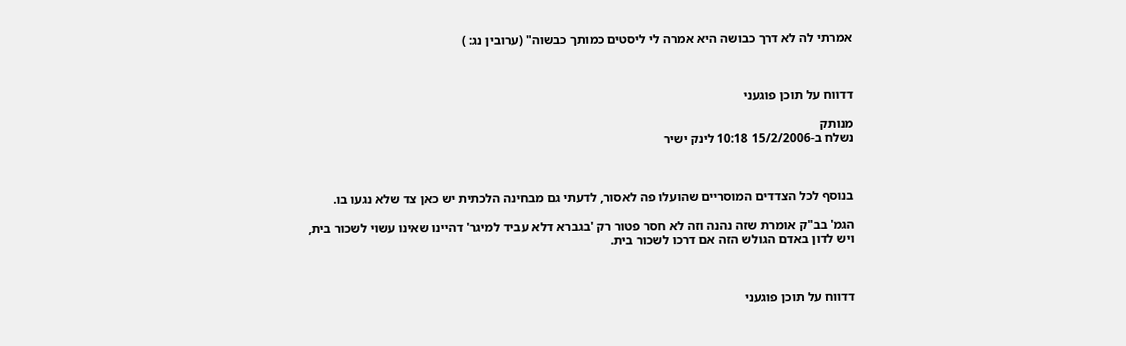אמרתי לה לא דרך כבושה היא אמרה לי ליסטים כמותך כבשוה" (ערובין נג: )



דדווח על תוכן פוגעני

מנותק
נשלח ב-15/2/2006 10:18 לינק ישיר



בנוסף לכל הצדדים המוסריים שהועלו פה לאסור, לדעתי גם מבחינה הלכתית יש כאן צד שלא נגעו בו.

הגמ' בב"ק אומרת שזה נהנה וזה לא חסר פטור רק 'בגברא דלא עביד למיגר' דהיינו שאינו עשוי לשכור בית,
ויש לדון באדם הגולש הזה אם דרכו לשכור בית.



דדווח על תוכן פוגעני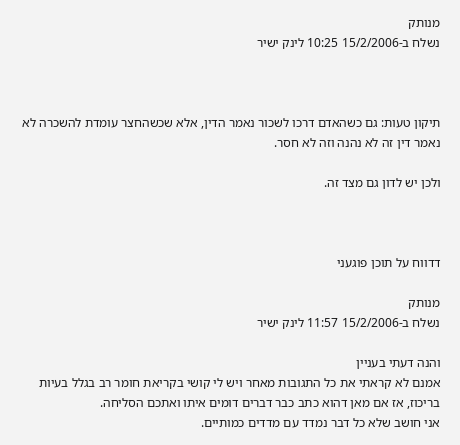מנותק
נשלח ב-15/2/2006 10:25 לינק ישיר



תיקון טעות: גם כשהאדם דרכו לשכור נאמר הדין, אלא שכשהחצר עומדת להשכרה לא נאמר דין זה לא נהנה וזה לא חסר.

ולכן יש לדון גם מצד זה.



דדווח על תוכן פוגעני

מנותק
נשלח ב-15/2/2006 11:57 לינק ישיר

והנה דעתי בעניין
אמנם לא קראתי את כל התגובות מאחר ויש לי קושי בקריאת חומר רב בגלל בעיות בריכוז, אז אם מאן דהוא כתב כבר דברים דומים איתו ואתכם הסליחה.
אני חושב שלא כל דבר נמדד עם מדדים כמותיים.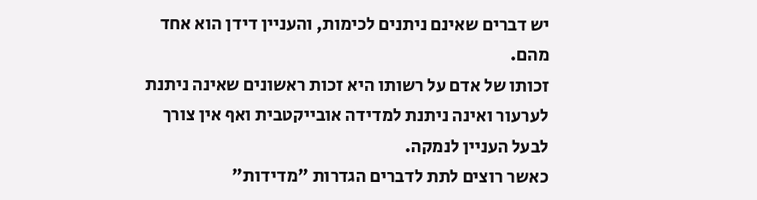יש דברים שאינם ניתנים לכימות, והעניין דידן הוא אחד מהם.
זכותו של אדם על רשותו היא זכות ראשונים שאינה ניתנת לערעור ואינה ניתנת למדידה אובייקטבית ואף אין צורך לבעל העניין לנמקה.
כאשר רוצים לתת לדברים הגדרות "מדידות"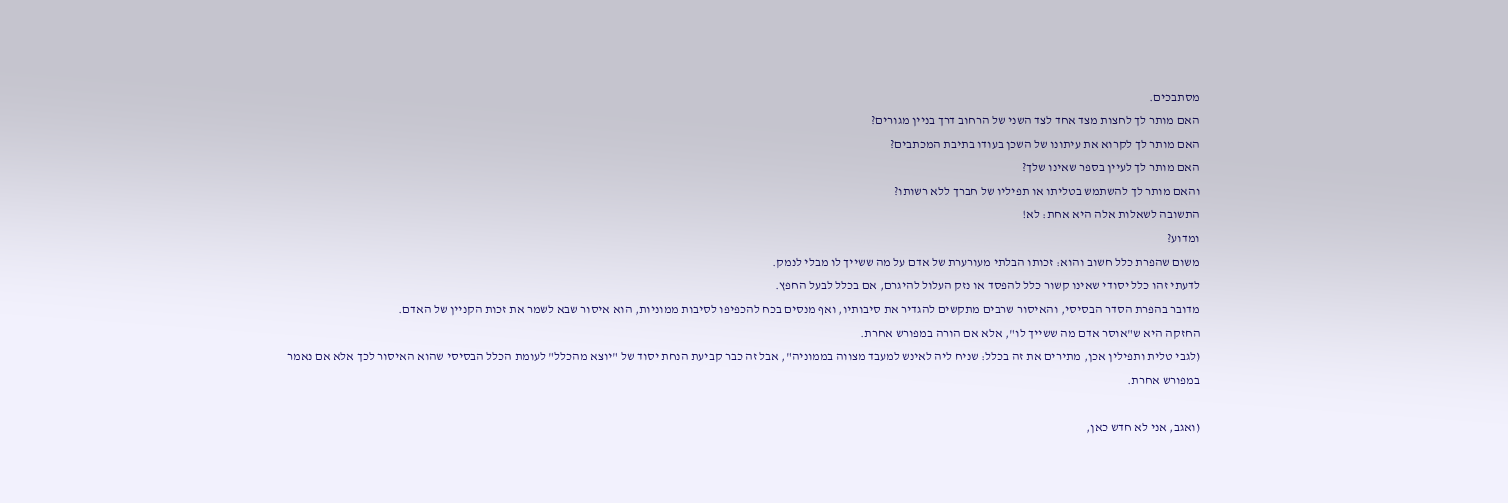מסתבכים.
האם מותר לך לחצות מצד אחד לצד השני של הרחוב דרך בניין מגורים?
האם מותר לך לקרוא את עיתונו של השכן בעודו בתיבת המכתבים?
האם מותר לך לעיין בספר שאינו שלך?
והאם מותר לך להשתמש בטליתו או תפיליו של חברך ללא רשותו?
התשובה לשאלות אלה היא אחת: לא!
ומדוע?
משום שהפרת כלל חשוב והוא: זכותו הבלתי מעורערת של אדם על מה ששייך לו מבלי לנמק.
לדעתי זהו כלל יסודי שאינו קשור כלל להפסד או נזק העלול להיגרם, אם בכלל לבעל החפץ.
מדובר בהפרת הסדר הבסיסי, והאיסור שרבים מתקשים להגדיר את סיבותיו, ואף מנסים בכח להכפיפו לסיבות ממוניות, הוא איסור שבא לשמר את זכות הקניין של האדם.
החזקה היא ש"אוסר אדם מה ששייך לו", אלא אם הורה במפורש אחרת.
(לגבי טלית ותפילין אכן, מתירים את זה בכלל: שניח ליה לאינש למעבד מצווה בממוניה", אבל זה כבר קביעת הנחת יסוד של "יוצא מהכלל" לעומת הכלל הבסיסי שהוא האיסור לכך אלא אם נאמר במפורש אחרת.

(ואגב, אני לא חדש כאן,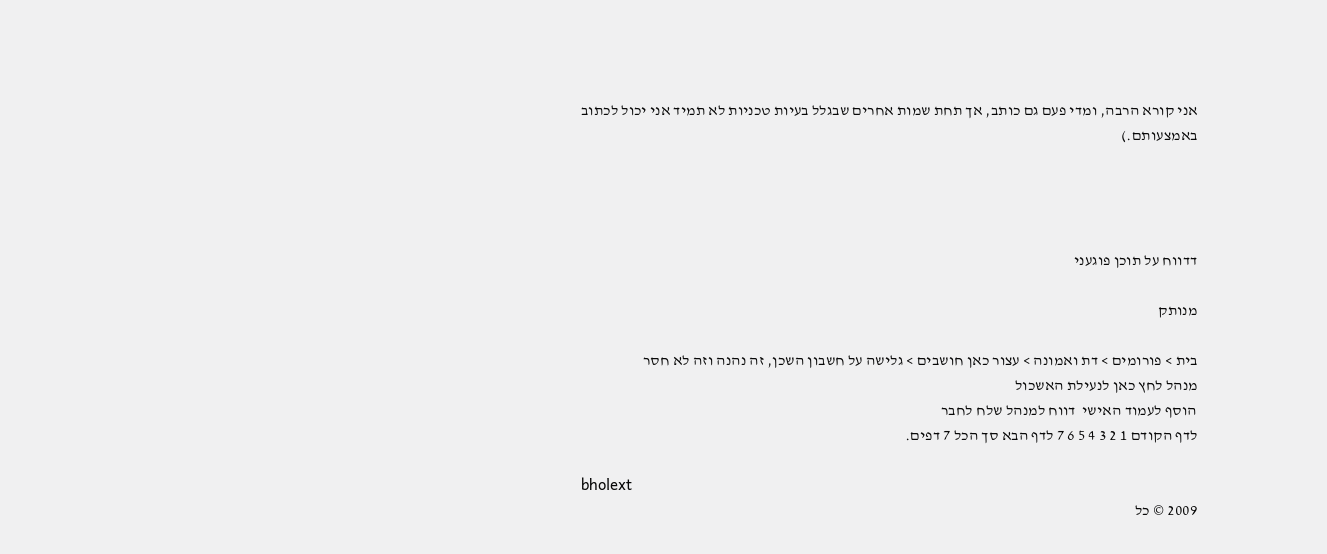אני קורא הרבה, ומדי פעם גם כותב, אך תחת שמות אחרים שבגלל בעיות טכניות לא תמיד אני יכול לכתוב באמצעותם.)




דדווח על תוכן פוגעני

מנותק

בית > פורומים > דת ואמונה > עצור כאן חושבים > גלישה על חשבון השכן, זה נהנה וזה לא חסר
מנהל לחץ כאן לנעילת האשכול
הוסף לעמוד האישי  דווח למנהל שלח לחבר
לדף הקודם 1 2 3 4 5 6 7 לדף הבא סך הכל 7 דפים.

bholext
2009 © כל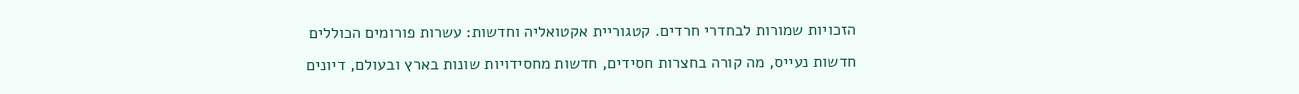הזכויות שמורות לבחדרי חרדים. קטגוריית אקטואליה וחדשות: עשרות פורומים הכוללים חדשות נעייס, מה קורה בחצרות חסידים, חדשות מחסידויות שונות בארץ ובעולם, דיונים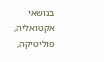בנושאי אקטואליה, פוליטיקה,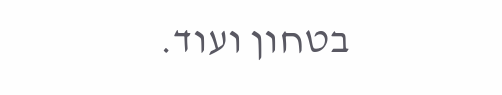בטחון ועוד.